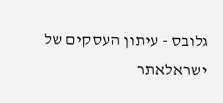גלובס - עיתון העסקים של ישראלאתר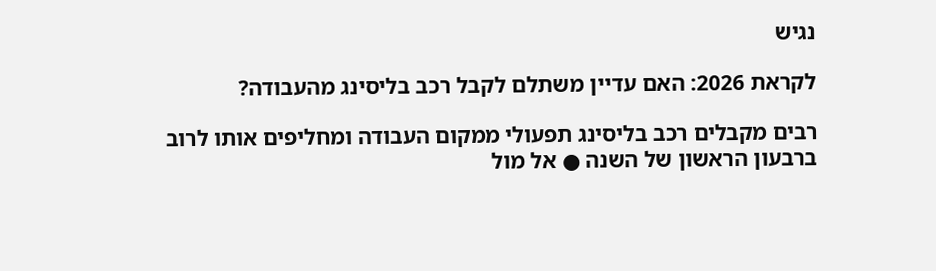נגיש

לקראת 2026: האם עדיין משתלם לקבל רכב בליסינג מהעבודה?

רבים מקבלים רכב בליסינג תפעולי ממקום העבודה ומחליפים אותו לרוב ברבעון הראשון של השנה ● אל מול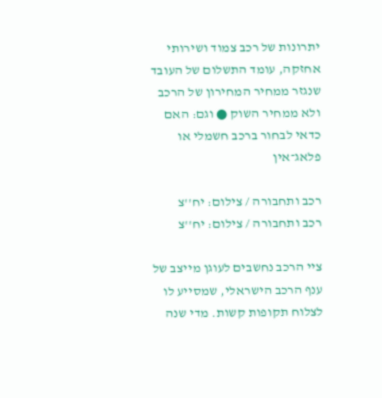יתרונות של רכב צמוד ושירותי אחזקה, עומד התשלום של העובד שנגזר ממחיר המחירון של הרכב ולא ממחיר השוק ● וגם: האם כדאי לבחור ברכב חשמלי או פלאג־אין

רכב ותחבורה / צילום: יח''צ
רכב ותחבורה / צילום: יח''צ

ציי הרכב נחשבים לעוגן מייצב של ענף הרכב הישראלי, שמסייע לו לצלוח תקופות קשות. מדי שנה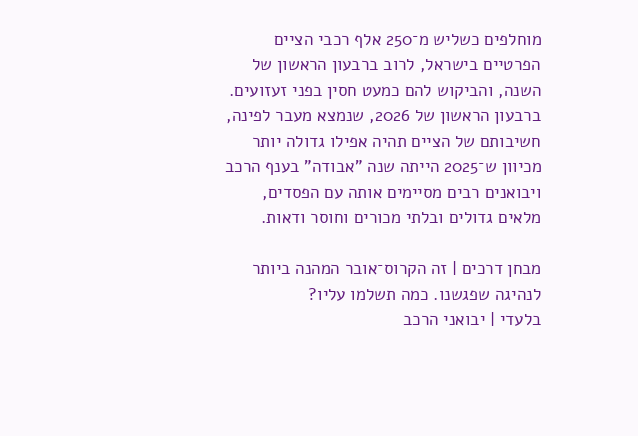מוחלפים כשליש מ־250 אלף רכבי הציים הפרטיים בישראל, לרוב ברבעון הראשון של השנה, והביקוש להם כמעט חסין בפני זעזועים. ברבעון הראשון של 2026, שנמצא מעבר לפינה, חשיבותם של הציים תהיה אפילו גדולה יותר מכיוון ש־2025 הייתה שנה "אבודה" בענף הרכב ויבואנים רבים מסיימים אותה עם הפסדים, מלאים גדולים ובלתי מכורים וחוסר ודאות.

מבחן דרכים | זה הקרוס־אובר המהנה ביותר לנהיגה שפגשנו. כמה תשלמו עליו?
בלעדי | יבואני הרכב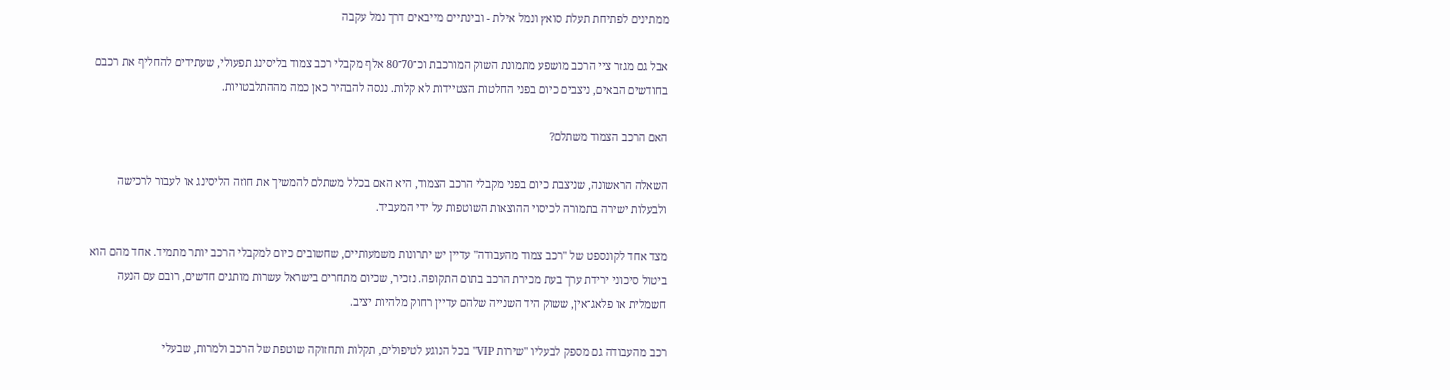ממתינים לפתיחת תעלת סואץ ונמל אילת - ובינתיים מייבאים דרך נמל עקבה

אבל גם מגזר ציי הרכב מושפע מתמונת השוק המורכבת וכ־70־80 אלף מקבלי רכב צמוד בליסינג תפעולי, שעתידים להחליף את רכבם בחודשים הבאים, ניצבים כיום בפני החלטות הצטיידות לא קלות. ננסה להבהיר כאן כמה מההתלבטויות.

האם הרכב הצמוד משתלם?

השאלה הראשונה, שניצבת כיום בפני מקבלי הרכב הצמוד, היא האם בכלל משתלם להמשיך את חוזה הליסינג או לעבור לרכישה ולבעלות ישירה בתמורה לכיסוי ההוצאות השוטפות על ידי המעביד.

מצד אחד לקונספט של "רכב צמוד מהעבודה" עדיין יש יתרונות משמעותיים, שחשובים כיום למקבלי הרכב יותר מתמיד. אחד מהם הוא ביטול סיכוני ירידת ערך בעת מכירת הרכב בתום התקופה. נזכיר, שכיום מתחרים בישראל עשרות מותגים חדשים, רובם עם הנעה חשמלית או פלאג־אין, ששוק היד השנייה שלהם עדיין רחוק מלהיות יציב.

רכב מהעבודה גם מספק לבעליו "שירות VIP" בכל הנוגע לטיפולים, תקלות ותחזוקה שוטפת של הרכב ולמרות, שבעלי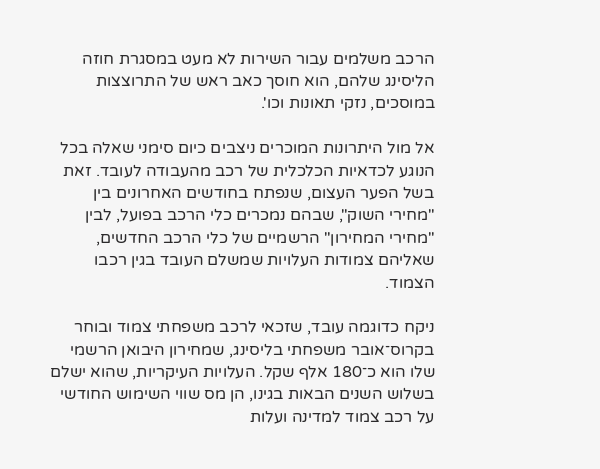הרכב משלמים עבור השירות לא מעט במסגרת חוזה הליסינג שלהם, הוא חוסך כאב ראש של התרוצצות במוסכים, נזקי תאונות וכו'.

אל מול היתרונות המוכרים ניצבים כיום סימני שאלה בכל הנוגע לכדאיות הכלכלית של רכב מהעבודה לעובד. זאת בשל הפער העצום, שנפתח בחודשים האחרונים בין "מחירי השוק", שבהם נמכרים כלי הרכב בפועל, לבין "מחירי המחירון" הרשמיים של כלי הרכב החדשים, שאליהם צמודות העלויות שמשלם העובד בגין רכבו הצמוד.

ניקח כדוגמה עובד, שזכאי לרכב משפחתי צמוד ובוחר בקרוס־אובר משפחתי בליסינג, שמחירון היבואן הרשמי שלו הוא כ־180 אלף שקל. העלויות העיקריות, שהוא ישלם בשלוש השנים הבאות בגינו, הן מס שווי השימוש החודשי על רכב צמוד למדינה ועלות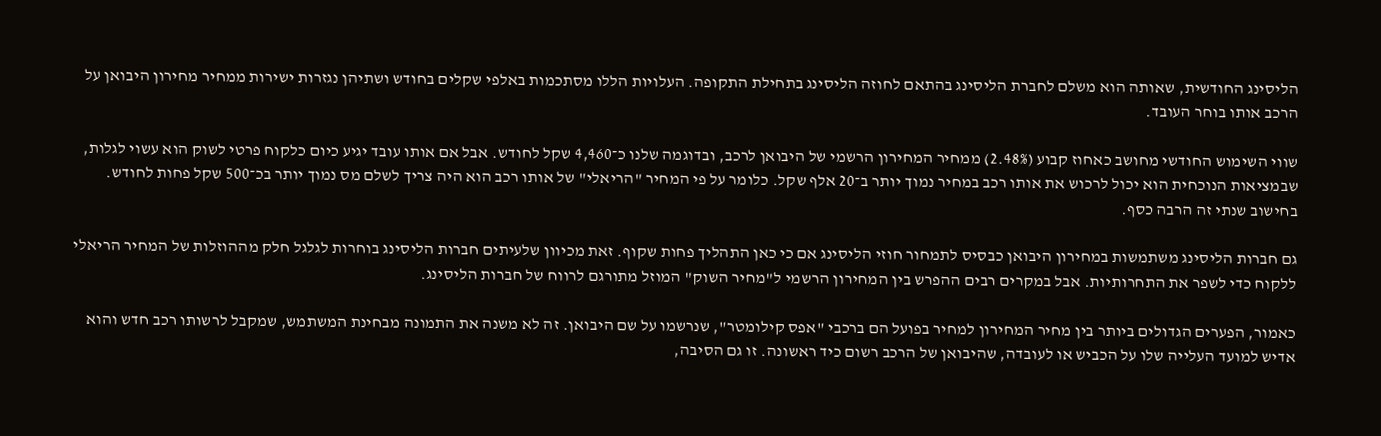הליסינג החודשית, שאותה הוא משלם לחברת הליסינג בהתאם לחוזה הליסינג בתחילת התקופה. העלויות הללו מסתכמות באלפי שקלים בחודש ושתיהן נגזרות ישירות ממחיר מחירון היבואן על הרכב אותו בוחר העובד.

שווי השימוש החודשי מחושב כאחוז קבוע (2.48%) ממחיר המחירון הרשמי של היבואן לרכב, ובדוגמה שלנו כ־4,460 שקל לחודש. אבל אם אותו עובד יגיע כיום כלקוח פרטי לשוק הוא עשוי לגלות, שבמציאות הנוכחית הוא יכול לרכוש את אותו רכב במחיר נמוך יותר ב־20 אלף שקל. כלומר על פי המחיר "הריאלי" של אותו רכב הוא היה צריך לשלם מס נמוך יותר בכ־500 שקל פחות לחודש. בחישוב שנתי זה הרבה כסף.

גם חברות הליסינג משתמשות במחירון היבואן כבסיס לתמחור חוזי הליסינג אם כי כאן התהליך פחות שקוף. זאת מכיוון שלעיתים חברות הליסינג בוחרות לגלגל חלק מההוזלות של המחיר הריאלי ללקוח כדי לשפר את התחרותיות. אבל במקרים רבים ההפרש בין המחירון הרשמי ל"מחיר השוק" המוזל מתורגם לרווח של חברות הליסינג.

כאמור, הפערים הגדולים ביותר בין מחיר המחירון למחיר בפועל הם ברכבי "אפס קילומטר", שנרשמו על שם היבואן. זה לא משנה את התמונה מבחינת המשתמש, שמקבל לרשותו רכב חדש והוא אדיש למועד העלייה שלו על הכביש או לעובדה, שהיבואן של הרכב רשום כיד ראשונה. זו גם הסיבה,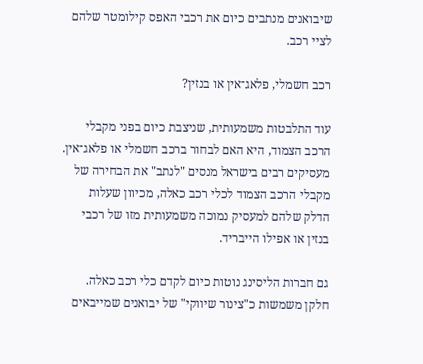שיבואנים מנתבים כיום את רכבי האפס קילומטר שלהם לציי רכב.

רכב חשמלי, פלאג־אין או בנזין?

עוד התלבטות משמעותית, שניצבת כיום בפני מקבלי הרכב הצמוד, היא האם לבחור ברכב חשמלי או פלאג־אין. מעסיקים רבים בישראל מנסים "לנתב" את הבחירה של מקבלי הרכב הצמוד לכלי רכב כאלה, מכיוון שעלות הדלק שלהם למעסיק נמוכה משמעותית מזו של רכבי בנזין או אפילו הייבריד.

גם חברות הליסינג נוטות כיום לקדם כלי רכב כאלה. חלקן משמשות כ"צינור שיווקי" של יבואנים שמייבאים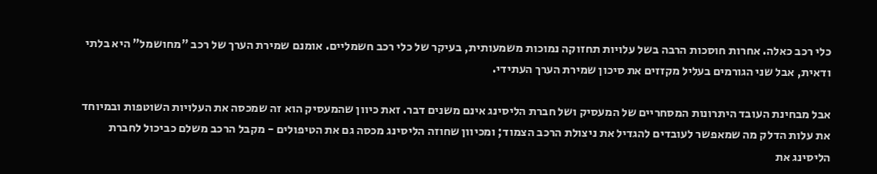כלי רכב כאלה. אחרות חוסכות הרבה בשל עלויות תחזוקה נמוכות משמעותית, בעיקר של כלי רכב חשמליים. אומנם שמירת הערך של רכב "מחושמל" היא בלתי ודאית, אבל שני הגורמים בעליל מקזזים את סיכון שמירת הערך העתידי.

אבל מבחינת העובד היתרונות המסחריים של המעסיק ושל חברת הליסינג אינם משנים דבר. זאת כיוון שהמעסיק הוא זה שמכסה את העלויות השוטפות ובמיוחד את עלות הדלק מה שמאפשר לעובדים להגדיל את ניצולת הרכב הצמוד; ומכיוון שחוזה הליסינג מכסה גם את הטיפולים - מקבל הרכב משלם כביכול לחברת הליסינג את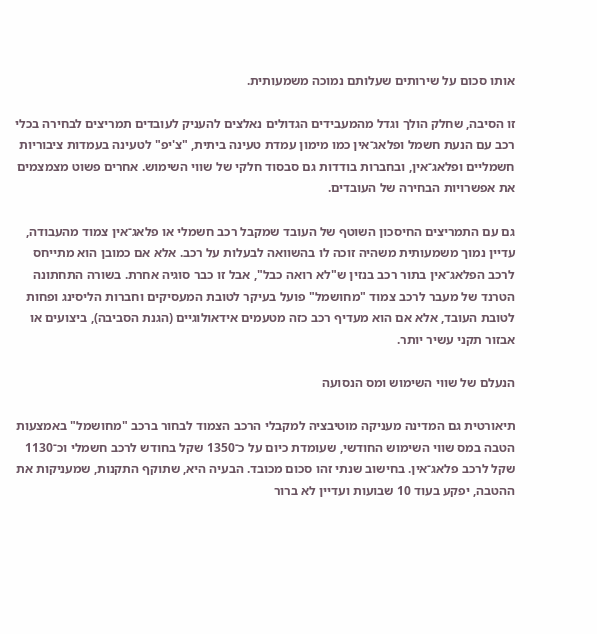אותו סכום על שירותים שעלותם נמוכה משמעותית.

זו הסיבה, שחלק הולך וגדל מהמעבידים הגדולים נאלצים להעניק לעובדים תמריצים לבחירה בכלי רכב עם הנעת חשמל ופלאג־אין כמו מימון עמדת טעינה ביתית, "צ'יפ" לטעינה בעמדות ציבוריות חשמליים ופלאג־אין, ובחברות בודדות גם סבסוד חלקי של שווי השימוש. אחרים פשוט מצמצמים את אפשרויות הבחירה של העובדים.

גם עם התמריצים החיסכון השוטף של העובד שמקבל רכב חשמלי או פלאג־אין צמוד מהעבודה, עדיין נמוך משמעותית משהיה זוכה לו בהשוואה לבעלות על רכב. אלא אם כמובן הוא מתייחס לרכב הפלאג־אין בתור רכב בנזין ש"לא רואה כבל", אבל זו כבר סוגיה אחרת. בשורה התחתונה הטרנד של מעבר לרכב צמוד "מחושמל" פועל בעיקר לטובת המעסיקים וחברות הליסינג ופחות לטובת העובד, אלא אם הוא מעדיף רכב כזה מטעמים אידאולוגיים (הגנת הסביבה), ביצועים או אבזור תקני עשיר יותר.

הנעלם של שווי השימוש ומס הנסועה

תיאורטית גם המדינה מעניקה מוטיבציה למקבלי הרכב הצמוד לבחור ברכב "מחושמל" באמצעות הטבה במס שווי השימוש החודשי, שעומדת כיום על כ־1350 שקל בחודש לרכב חשמלי וכ־1130 שקל לרכב פלאג־אין. בחישוב שנתי זהו סכום מכובד. הבעיה היא, שתוקף התקנות, שמעניקות את ההטבה, יפקע בעוד 10 שבועות ועדיין לא ברור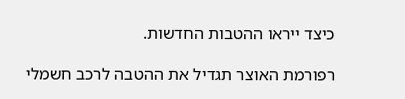כיצד ייראו ההטבות החדשות.

רפורמת האוצר תגדיל את ההטבה לרכב חשמלי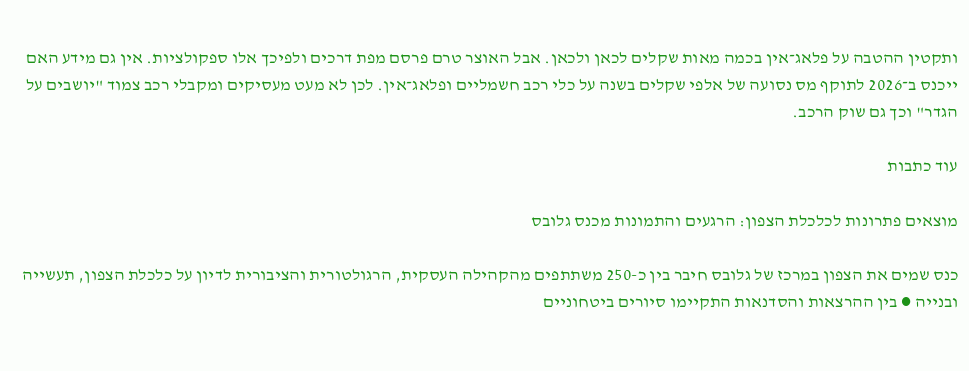ותקטין ההטבה על פלאג־אין בכמה מאות שקלים לכאן ולכאן. אבל האוצר טרם פרסם מפת דרכים ולפיכך אלו ספקולציות. אין גם מידע האם ייכנס ב־2026 לתוקף מס נסועה של אלפי שקלים בשנה על כלי רכב חשמליים ופלאג־אין. לכן לא מעט מעסיקים ומקבלי רכב צמוד "יושבים על הגדר" וכך גם שוק הרכב.

עוד כתבות

מוצאים פתרונות לכלכלת הצפון: הרגעים והתמונות מכנס גלובס

כנס שמים את הצפון במרכז של גלובס חיבר בין כ-250 משתתפים מהקהילה העסקית, הרגולטורית והציבורית לדיון על כלכלת הצפון, תעשייה ובנייה ● בין ההרצאות והסדנאות התקיימו סיורים ביטחוניים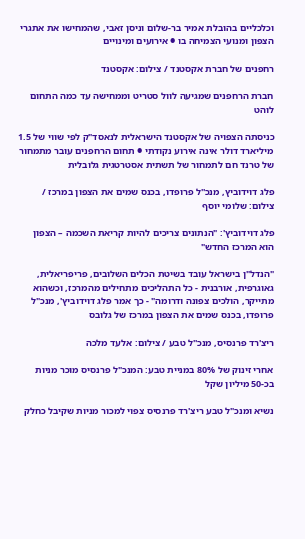וכלכליים בהובלת אמיר בר-שלום וניסן זאבי, שהמחישו את אתגרי הצפון ומנועי הצמיחה בו ● אירועים ומינויים

רחפנים של חברת אקסטנד / צילום: אקסטנד

חברת הרחפנים שמגיעה לוול סטריט וממחישה עד כמה התחום לוהט

כניסתה הצפויה של אקסטנד הישראלית לנאסד"ק לפי שווי של 1.5 מיליארד דולר אינה אירוע נקודתי ● תחום הרחפנים עובר מתמחור של טרנד חם לתמחור של תשתית אסטרטגית גלובלית

פלג דוידוביץ, מנכ''ל פרופדו, בכנס שמים את הצפון במרכז / צילום: שלומי יוסף

פלג דוידוביץ': "הנתונים צריכים להיות קריאת השכמה – הצפון הוא המרכז החדש"

"הנדל"ן בישראל עובד בשיטת הכלים השלובים, פריפריאלית, גאוגרפית, אורבנית - כל התהליכים מתחילים מהמרכז, וכשהוא מתייקר, הולכים צפונה ודרומה" - כך אמר פלג דוידוביץ', מנכ"ל פרופדו, בכנס שמים את הצפון במרכז של גלובס

ריצ'רד פרנסיס, מנכ''ל טבע / צילום: אלעד מלכה

אחרי זינוק של 80% במניית טבע: המנכ"ל פרנסיס מוכר מניות בכ-50 מיליון שקל

נשיא ומנכ"ל טבע ריצ'רד פרנסיס צפוי למכור מניות שקיבל כחלק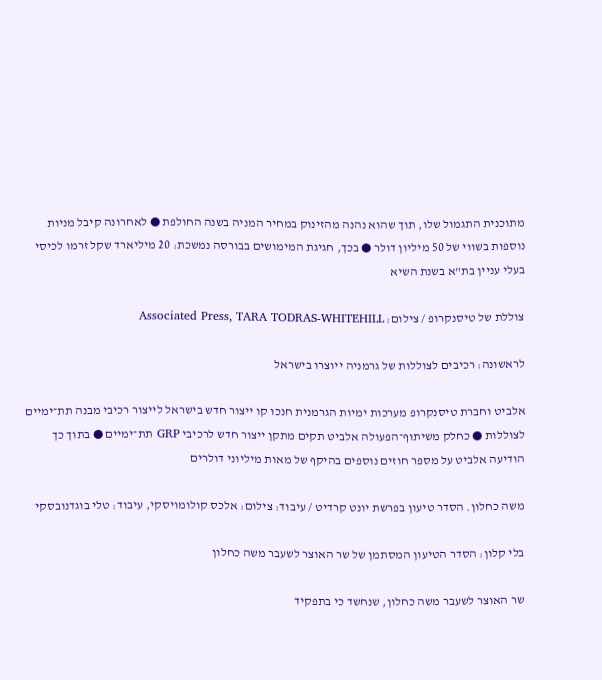מתוכנית התגמול שלו, תוך שהוא נהנה מהזינוק במחיר המניה בשנה החולפת ● לאחרונה קיבל מניות נוספות בשווי של 50 מיליון דולר ● בכך, חגיגת המימושים בבורסה נמשכת: 20 מיליארד שקל זרמו לכיסי בעלי עניין בת"א בשנת השיא

צוללת של טיסנקרופ / צילום: Associated Press, TARA TODRAS-WHITEHILL

לראשונה: רכיבים לצוללות של גרמניה ייוצרו בישראל

אלביט וחברת טיסנקרופ מערכות ימיות הגרמנית חנכו קו ייצור חדש בישראל לייצור רכיבי מבנה תת־ימיים לצוללות ● כחלק משיתוף־הפעולה אלביט תקים מתקן ייצור חדש לרכיבי GRP תת־ימיים ● בתוך כך הודיעה אלביט על מספר חוזים נוספים בהיקף של מאות מיליוני דולרים

משה כחלון. הסדר טיעון בפרשת יונט קרדיט / עיבוד: צילום: אלכס קולומויסקי, עיבוד: טלי בוגדנובסקי

בלי קלון: הסדר הטיעון המסתמן של שר האוצר לשעבר משה כחלון

שר האוצר לשעבר משה כחלון, שנחשד כי בתפקיד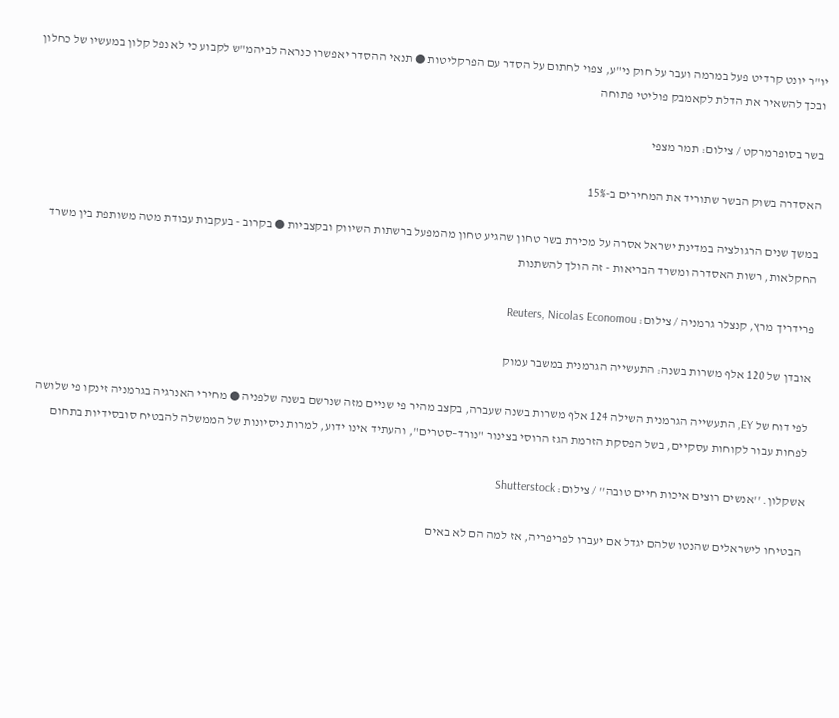יו"ר יונט קרדיט פעל במרמה ועבר על חוק ני"ע, צפוי לחתום על הסדר עם הפרקליטות ● תנאי ההסדר יאפשרו כנראה לביהמ"ש לקבוע כי לא נפל קלון במעשיו של כחלון ובכך להשאיר את הדלת לקאמבק פוליטי פתוחה

בשר בסופרמרקט / צילום: תמר מצפי

האסדרה בשוק הבשר שתוריד את המחירים ב-15%

במשך שנים הרגולציה במדינת ישראל אסרה על מכירת בשר טחון שהגיע טחון מהמפעל ברשתות השיווק ובקצביות ● בקרוב - בעקבות עבודת מטה משותפת בין משרד החקלאות, רשות האסדרה ומשרד הבריאות - זה הולך להשתנות

פרידריך מרץ, קנצלר גרמניה / צילום: Reuters, Nicolas Economou

אובדן של 120 אלף משרות בשנה: התעשייה הגרמנית במשבר עמוק

לפי דוח של EY, התעשייה הגרמנית השילה 124 אלף משרות בשנה שעברה, בקצב מהיר פי שניים מזה שנרשם בשנה שלפניה ● מחירי האנרגיה בגרמניה זינקו פי שלושה לפחות עבור לקוחות עסקיים, בשל הפסקת הזרמת הגז הרוסי בצינור "נורד–סטרים", והעתיד אינו ידוע, למרות ניסיונות של הממשלה להבטיח סובסידיות בתחום

אשקלון. ''אנשים רוצים איכות חיים טובה'' / צילום: Shutterstock

הבטיחו לישראלים שהנטו שלהם יגדל אם יעברו לפריפריה, אז למה הם לא באים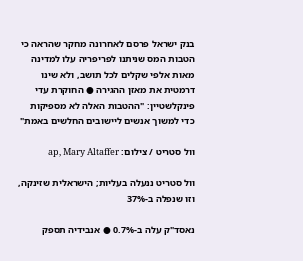בנק ישראל פרסם לאחרונה מחקר שהראה כי הטבות המס שניתנו לפריפריה עלו למדינה מאות אלפי שקלים לכל תושב, ולא שינו דרמטית את מאזן ההגירה ● החוקרת עדי פינקלשטיין: "ההטבות האלה לא מספיקות כדי למשוך אנשים ליישובים החלשים באמת"

וול סטריט / צילום: ap, Mary Altaffer

וול סטריט ננעלה בעליות; הישראלית שזינקה, וזו שנפלה ב-37%

נאסד"ק עלה ב-0.7% ● אנבידיה תספק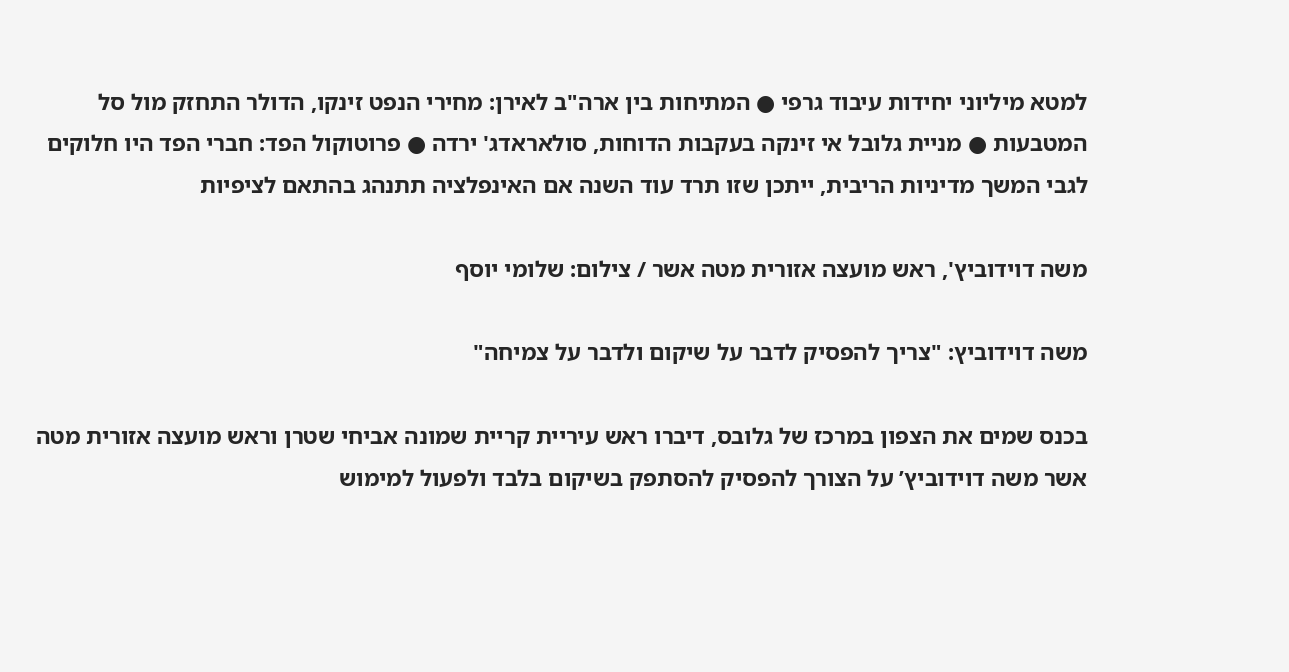למטא מיליוני יחידות עיבוד גרפי ● המתיחות בין ארה"ב לאירן: מחירי הנפט זינקו, הדולר התחזק מול סל המטבעות ● מניית גלובל אי זינקה בעקבות הדוחות, סולאראדג' ירדה ● פרוטוקול הפד: חברי הפד היו חלוקים לגבי המשך מדיניות הריבית, ייתכן שזו תרד עוד השנה אם האינפלציה תתנהג בהתאם לציפיות

משה דוידוביץ', ראש מועצה אזורית מטה אשר / צילום: שלומי יוסף

משה דוידוביץ: "צריך להפסיק לדבר על שיקום ולדבר על צמיחה"

בכנס שמים את הצפון במרכז של גלובס, דיברו ראש עיריית קריית שמונה אביחי שטרן וראש מועצה אזורית מטה אשר משה דוידוביץ’ על הצורך להפסיק להסתפק בשיקום בלבד ולפעול למימוש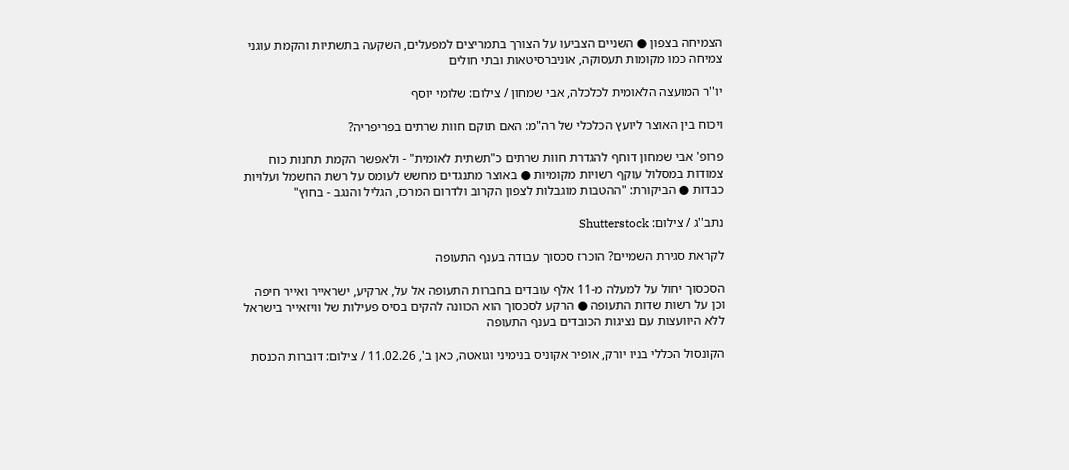הצמיחה בצפון ● השניים הצביעו על הצורך בתמריצים למפעלים, השקעה בתשתיות והקמת עוגני צמיחה כמו מקומות תעסוקה, אוניברסיטאות ובתי חולים

יו''ר המועצה הלאומית לכלכלה, אבי שמחון / צילום: שלומי יוסף

ויכוח בין האוצר ליועץ הכלכלי של רה"מ: האם תוקם חוות שרתים בפריפריה?

פרופ' אבי שמחון דוחף להגדרת חוות שרתים כ"תשתית לאומית" - ולאפשר הקמת תחנות כוח צמודות במסלול עוקף רשויות מקומיות ● באוצר מתנגדים מחשש לעומס על רשת החשמל ועלויות כבדות ● הביקורת: "ההטבות מוגבלות לצפון הקרוב ולדרום המרכז, הגליל והנגב - בחוץ"

נתב''ג / צילום: Shutterstock

לקראת סגירת השמיים? הוכרז סכסוך עבודה בענף התעופה

הסכסוך יחול על למעלה מ-11 אלף עובדים בחברות התעופה אל על, ארקיע, ישראייר ואייר חיפה וכן על רשות שדות התעופה ● הרקע לסכסוך הוא הכוונה להקים בסיס פעילות של וויזאייר בישראל ללא היוועצות עם נציגות הכובדים בענף התעופה

הקונסול הכללי בניו יורק, אופיר אקוניס בנימיני וגואטה, כאן ב', 11.02.26 / צילום: דוברות הכנסת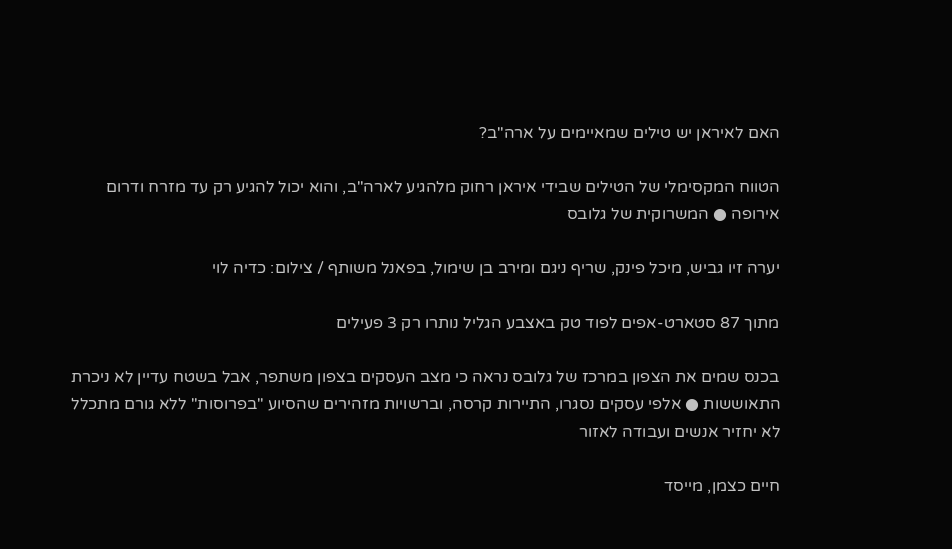האם לאיראן יש טילים שמאיימים על ארה"ב?

הטווח המקסימלי של הטילים שבידי איראן רחוק מלהגיע לארה"ב, והוא יכול להגיע רק עד מזרח ודרום אירופה ● המשרוקית של גלובס

יערה זיו גביש, מיכל פינק, שריף ניגם ומירב בן שימול, בפאנל משותף / צילום: כדיה לוי

מתוך 87 סטארט-אפים לפוד טק באצבע הגליל נותרו רק 3 פעילים

בכנס שמים את הצפון במרכז של גלובס נראה כי מצב העסקים בצפון משתפר, אבל בשטח עדיין לא ניכרת התאוששות ● אלפי עסקים נסגרו, התיירות קרסה, וברשויות מזהירים שהסיוע "בפרוסות" ללא גורם מתכלל לא יחזיר אנשים ועבודה לאזור

חיים כצמן, מייסד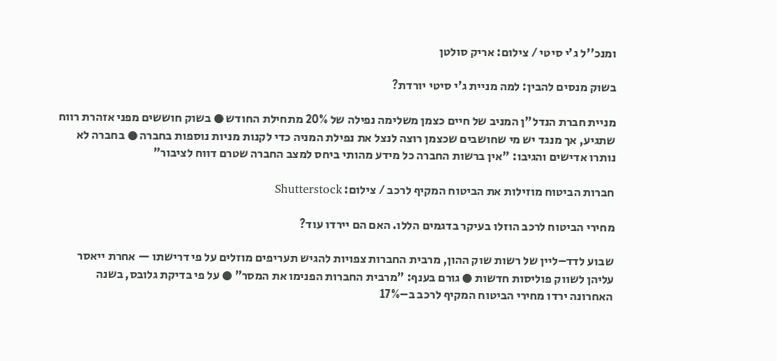ומנכ''ל ג'י סיטי / צילום: אריק סולטן

בשוק מנסים להבין: למה מניית ג'י סיטי יורדת?

מניית חברת הנדל"ן המניב של חיים כצמן משלימה נפילה של 20% מתחילת החודש ● בשוק חוששים מפני אזהרת רווח שתגיע, אך מנגד יש מי שחושבים שכצמן רוצה לנצל את נפילת המניה כדי לקנות מניות נוספות בחברה ● בחברה לא נותרו אדישים והגיבו: "אין ברשות החברה כל מידע מהותי ביחס למצב החברה שטרם דווח לציבור"

חברות הביטוח מוזילות את הביטוח המקיף לרכב / צילום: Shutterstock

מחירי הביטוח לרכב הוזלו בעיקר בדגמים הללו. האם הם יירדו עוד?

שבוע לדד–ליין של רשות שוק ההון, מרבית החברות צפויות להגיש תעריפים מוזלים על פי דרישתו — אחרת ייאסר עליהן לשווק פוליסות חדשות ● גורם בענף: "מרבית החברות הפנימו את המסר" ● על פי בדיקת גלובס, בשנה האחרונה ירדו מחירי הביטוח המקיף לרכב ב–17%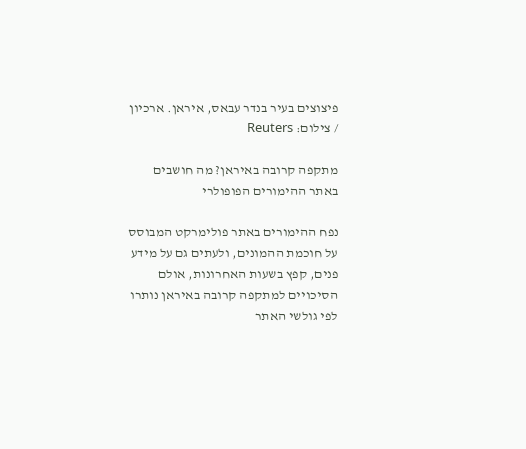פיצוצים בעיר בנדר עבאס, איראן. ארכיון / צילום: Reuters

מתקפה קרובה באיראן? מה חושבים באתר ההימורים הפופולרי

נפח ההימורים באתר פולימרקט המבוסס על חוכמת ההמונים, ולעתים גם על מידע פנים, קפץ בשעות האחרונות, אולם הסיכויים למתקפה קרובה באיראן נותרו לפי גולשי האתר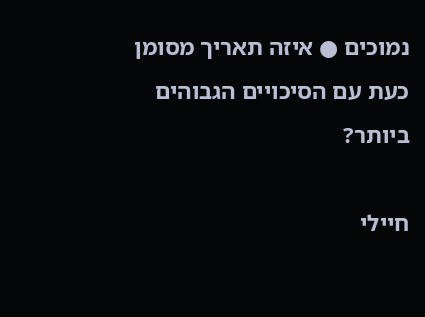נמוכים ● איזה תאריך מסומן כעת עם הסיכויים הגבוהים ביותר?

חיילי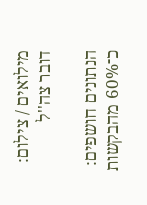מילואים / צילום: דובר צה''ל

הנתונים חושפים: כ־60% מהבקשות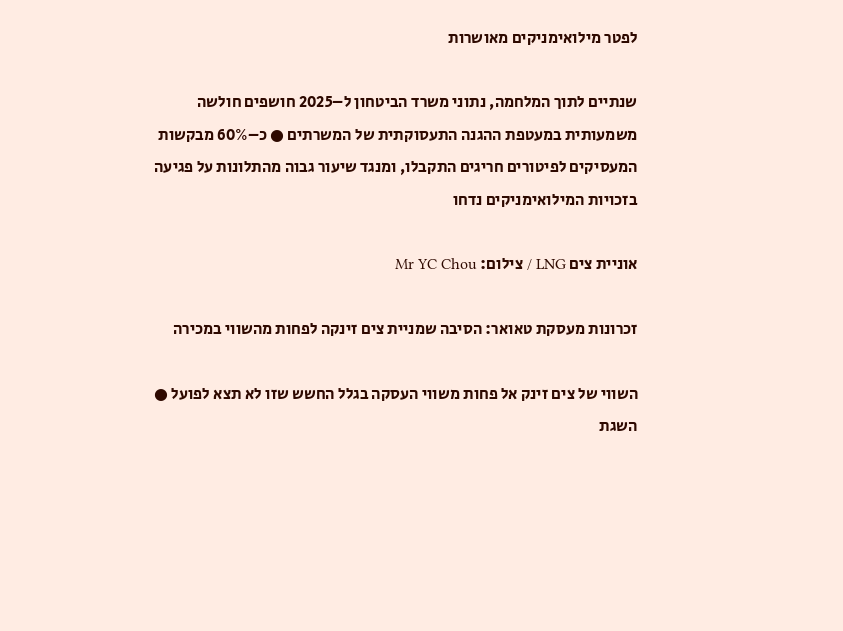לפטר מילואימניקים מאושרות

שנתיים לתוך המלחמה, נתוני משרד הביטחון ל–2025 חושפים חולשה משמעותית במעטפת ההגנה התעסוקתית של המשרתים ● כ–60% מבקשות המעסיקים לפיטורים חריגים התקבלו, ומנגד שיעור גבוה מהתלונות על פגיעה בזכויות המילואימניקים נדחו

אוניית צים LNG / צילום: Mr YC Chou

זכרונות מעסקת טאואר: הסיבה שמניית צים זינקה לפחות מהשווי במכירה

השווי של צים זינק אל פחות משווי העסקה בגלל החשש שזו לא תצא לפועל ● השגת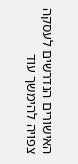האישורים הנדרשים לעסקה צפויה להימשך עוד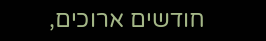חודשים ארוכים,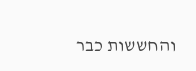והחששות כבר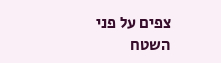צפים על פני השטח